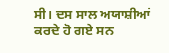ਸੀ। ਦਸ ਸਾਲ ਅਯਾਸ਼ੀਆਂ ਕਰਦੇ ਹੋ ਗਏ ਸਨ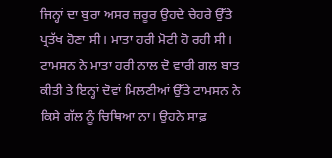ਜਿਨ੍ਹਾਂ ਦਾ ਬੁਰਾ ਅਸਰ ਜ਼ਰੂਰ ਉਹਦੇ ਚੇਹਰੇ ਉੱਤੇ ਪ੍ਰਤੱਖ ਹੋਣਾ ਸੀ। ਮਾਤਾ ਹਰੀ ਮੋਟੀ ਹੋ ਰਹੀ ਸੀ।
ਟਾਮਸਨ ਨੇ ਮਾਤਾ ਹਰੀ ਨਾਲ ਦੋ ਵਾਰੀ ਗਲ ਬਾਤ ਕੀਤੀ ਤੇ ਇਨ੍ਹਾਂ ਦੋਵਾਂ ਮਿਲਣੀਆਂ ਉੱਤੇ ਟਾਮਸਨ ਨੇ ਕਿਸੇ ਗੱਲ ਨੂੰ ਚਿਥਿਆ ਨਾ। ਉਹਨੇ ਸਾਫ਼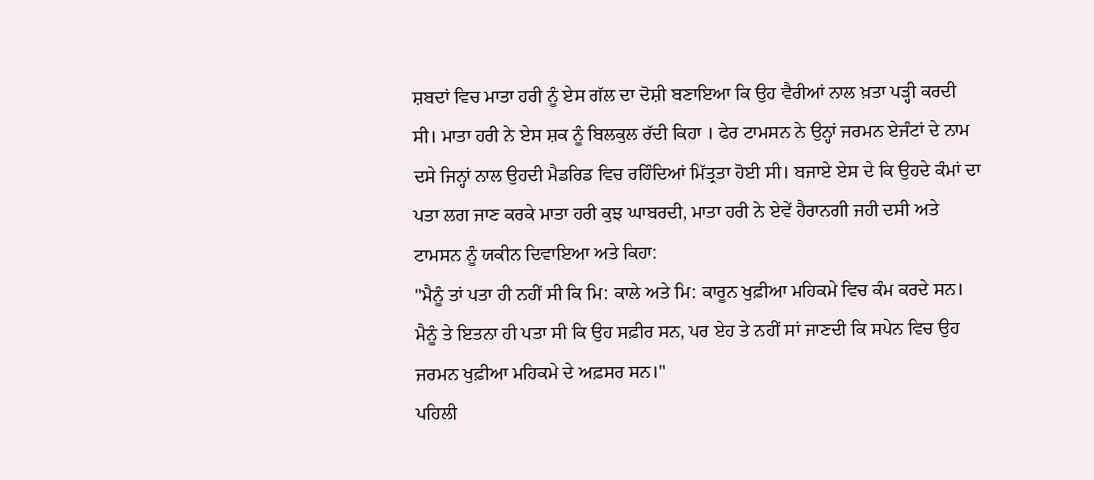ਸ਼ਬਦਾਂ ਵਿਚ ਮਾਤਾ ਹਰੀ ਨੂੰ ਏਸ ਗੱਲ ਦਾ ਦੋਸ਼ੀ ਬਣਾਇਆ ਕਿ ਉਹ ਵੈਰੀਆਂ ਨਾਲ ਖ਼ਤਾ ਪੜ੍ਹੀ ਕਰਦੀ ਸੀ। ਮਾਤਾ ਹਰੀ ਨੇ ਏਸ ਸ਼ਕ ਨੂੰ ਬਿਲਕੁਲ ਰੱਦੀ ਕਿਹਾ । ਫੇਰ ਟਾਮਸਨ ਨੇ ਉਨ੍ਹਾਂ ਜਰਮਨ ਏਜੰਟਾਂ ਦੇ ਨਾਮ ਦਸੇ ਜਿਨ੍ਹਾਂ ਨਾਲ ਉਹਦੀ ਮੈਡਰਿਡ ਵਿਚ ਰਹਿੰਦਿਆਂ ਮਿੱਤ੍ਰਤਾ ਹੋਈ ਸੀ। ਬਜਾਏ ਏਸ ਦੇ ਕਿ ਉਹਦੇ ਕੰਮਾਂ ਦਾ ਪਤਾ ਲਗ ਜਾਣ ਕਰਕੇ ਮਾਤਾ ਹਰੀ ਕੁਝ ਘਾਬਰਦੀ, ਮਾਤਾ ਹਰੀ ਨੇ ਏਵੇਂ ਹੈਰਾਨਗੀ ਜਹੀ ਦਸੀ ਅਤੇ ਟਾਮਸਨ ਨੂੰ ਯਕੀਨ ਦਿਵਾਇਆ ਅਤੇ ਕਿਹਾ:
"ਮੈਨੂੰ ਤਾਂ ਪਤਾ ਹੀ ਨਹੀਂ ਸੀ ਕਿ ਮਿ: ਕਾਲੇ ਅਤੇ ਮਿ: ਕਾਰੂਨ ਖੁਫ਼ੀਆ ਮਹਿਕਮੇ ਵਿਚ ਕੰਮ ਕਰਦੇ ਸਨ। ਮੈਨੂੰ ਤੇ ਇਤਨਾ ਹੀ ਪਤਾ ਸੀ ਕਿ ਉਹ ਸਫ਼ੀਰ ਸਨ, ਪਰ ਏਹ ਤੇ ਨਹੀਂ ਸਾਂ ਜਾਣਦੀ ਕਿ ਸਪੇਨ ਵਿਚ ਉਹ ਜਰਮਨ ਖੁਫ਼ੀਆ ਮਹਿਕਮੇ ਦੇ ਅਫ਼ਸਰ ਸਨ।"
ਪਹਿਲੀ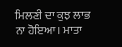ਮਿਲਣੀ ਦਾ ਕੁਝ ਲਾਭ ਨਾ ਹੋਇਆ। ਮਾਤਾ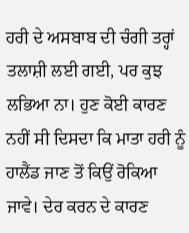ਹਰੀ ਦੇ ਅਸਬਾਬ ਦੀ ਚੰਗੀ ਤਰ੍ਹਾਂ ਤਲਾਸ਼ੀ ਲਈ ਗਈ, ਪਰ ਕੁਝ ਲਭਿਆ ਨਾ। ਹੁਣ ਕੋਈ ਕਾਰਣ ਨਹੀਂ ਸੀ ਦਿਸਦਾ ਕਿ ਮਾਤਾ ਹਰੀ ਨੂੰ ਹਾਲੈਂਡ ਜਾਣ ਤੋਂ ਕਿਉਂ ਰੋਕਿਆ ਜਾਵੇ। ਦੇਰ ਕਰਨ ਦੇ ਕਾਰਣ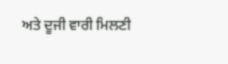ਅਤੇ ਦੂਜੀ ਵਾਰੀ ਮਿਲਣੀ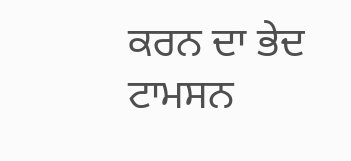ਕਰਨ ਦਾ ਭੇਦ ਟਾਮਸਨ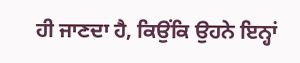ਹੀ ਜਾਣਦਾ ਹੈ, ਕਿਉਂਕਿ ਉਹਨੇ ਇਨ੍ਹਾਂ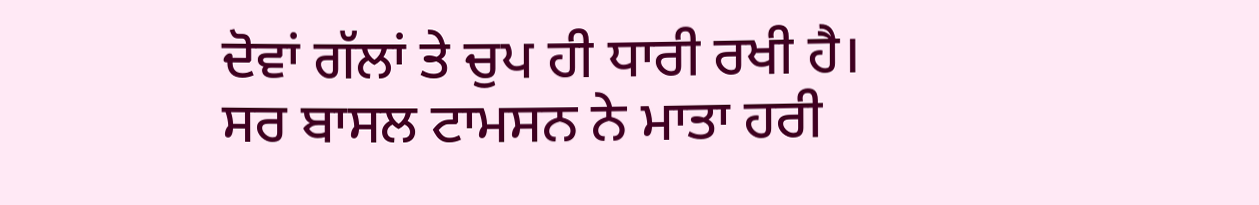ਦੋਵਾਂ ਗੱਲਾਂ ਤੇ ਚੁਪ ਹੀ ਧਾਰੀ ਰਖੀ ਹੈ।
ਸਰ ਬਾਸਲ ਟਾਮਸਨ ਨੇ ਮਾਤਾ ਹਰੀ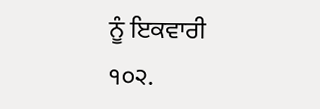ਨੂੰ ਇਕਵਾਰੀ
੧੦੨.